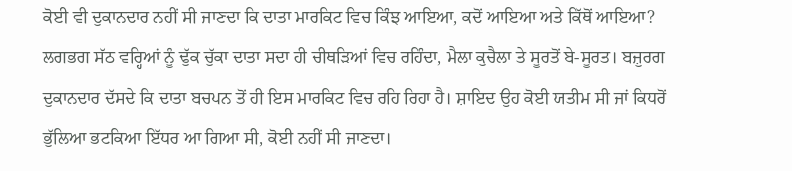ਕੋਈ ਵੀ ਦੁਕਾਨਦਾਰ ਨਹੀਂ ਸੀ ਜਾਣਦਾ ਕਿ ਦਾਤਾ ਮਾਰਕਿਟ ਵਿਚ ਕਿੰਝ ਆਇਆ, ਕਦੋਂ ਆਇਆ ਅਤੇ ਕਿੱਥੋਂ ਆਇਆ? ਲਗਭਗ ਸੱਠ ਵਰ੍ਹਿਆਂ ਨੂੰ ਢੁੱਕ ਚੁੱਕਾ ਦਾਤਾ ਸਦਾ ਹੀ ਚੀਥੜਿਆਂ ਵਿਚ ਰਹਿੰਦਾ, ਮੈਲਾ ਕੁਚੈਲਾ ਤੇ ਸੂਰਤੋਂ ਬੇ-ਸੂਰਤ। ਬਜ਼ੁਰਗ ਦੁਕਾਨਦਾਰ ਦੱਸਦੇ ਕਿ ਦਾਤਾ ਬਚਪਨ ਤੋਂ ਹੀ ਇਸ ਮਾਰਕਿਟ ਵਿਚ ਰਹਿ ਰਿਹਾ ਹੈ। ਸ਼ਾਇਦ ਉਹ ਕੋਈ ਯਤੀਮ ਸੀ ਜਾਂ ਕਿਧਰੋਂ ਭੁੱਲਿਆ ਭਟਕਿਆ ਇੱਧਰ ਆ ਗਿਆ ਸੀ, ਕੋਈ ਨਹੀਂ ਸੀ ਜਾਣਦਾ।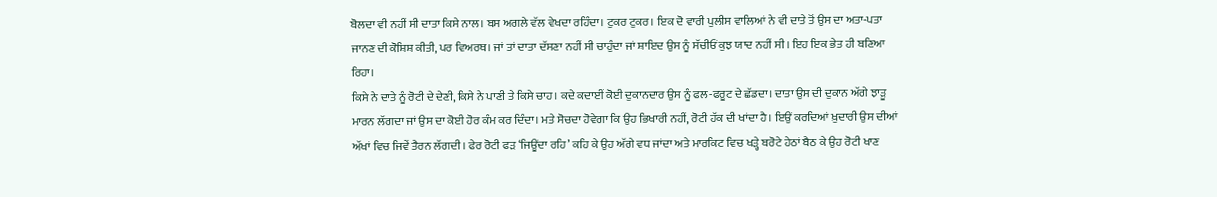ਬੋਲਦਾ ਵੀ ਨਹੀਂ ਸੀ ਦਾਤਾ ਕਿਸੇ ਨਾਲ। ਬਸ ਅਗਲੇ ਵੱਲ ਵੇਖਦਾ ਰਹਿੰਦਾ। ਟੁਕਰ ਟੁਕਰ। ਇਕ ਦੋ ਵਾਰੀ ਪੁਲੀਸ ਵਾਲਿਆਂ ਨੇ ਵੀ ਦਾਤੇ ਤੋਂ ਉਸ ਦਾ ਅਤਾ-ਪਤਾ ਜਾਨਣ ਦੀ ਕੋਸ਼ਿਸ਼ ਕੀਤੀ, ਪਰ ਵਿਅਰਥ। ਜਾਂ ਤਾਂ ਦਾਤਾ ਦੱਸਣਾ ਨਹੀਂ ਸੀ ਚਾਹੁੰਦਾ ਜਾਂ ਸ਼ਾਇਦ ਉਸ ਨੂੰ ਸੱਚੀਓਂ ਕੁਝ ਯਾਦ ਨਹੀਂ ਸੀ। ਇਹ ਇਕ ਭੇਤ ਹੀ ਬਣਿਆ ਰਿਹਾ।
ਕਿਸੇ ਨੇ ਦਾਤੇ ਨੂੰ ਰੋਟੀ ਦੇ ਦੇਣੀ, ਕਿਸੇ ਨੇ ਪਾਣੀ ਤੇ ਕਿਸੇ ਚਾਹ। ਕਦੇ ਕਦਾਈਂ ਕੋਈ ਦੁਕਾਨਦਾਰ ਉਸ ਨੂੰ ਫਲ-ਫਰੂਟ ਦੇ ਛੱਡਦਾ। ਦਾਤਾ ਉਸ ਦੀ ਦੁਕਾਨ ਅੱਗੇ ਝਾੜੂ ਮਾਰਨ ਲੱਗਦਾ ਜਾਂ ਉਸ ਦਾ ਕੋਈ ਹੋਰ ਕੰਮ ਕਰ ਦਿੰਦਾ। ਮਤੇ ਸੋਚਦਾ ਹੋਵੇਗਾ ਕਿ ਉਹ ਭਿਖਾਰੀ ਨਹੀਂ, ਰੋਟੀ ਹੱਕ ਦੀ ਖਾਂਦਾ ਹੈ। ਇਉਂ ਕਰਦਿਆਂ ਖ਼ੁਦਾਰੀ ਉਸ ਦੀਆਂ ਅੱਖਾਂ ਵਿਚ ਜਿਵੇਂ ਤੈਰਨ ਲੱਗਦੀ। ਫੇਰ ਰੋਟੀ ਫੜ ‘ਜਿਊਂਦਾ ਰਹਿ’ ਕਹਿ ਕੇ ਉਹ ਅੱਗੇ ਵਧ ਜਾਂਦਾ ਅਤੇ ਮਾਰਕਿਟ ਵਿਚ ਖੜ੍ਹੇ ਬਰੋਟੇ ਹੇਠਾਂ ਬੈਠ ਕੇ ਉਹ ਰੋਟੀ ਖਾਣ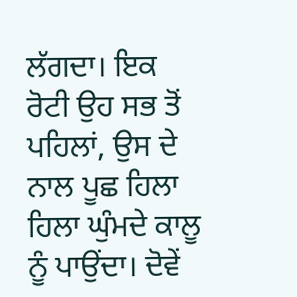ਲੱਗਦਾ। ਇਕ ਰੋਟੀ ਉਹ ਸਭ ਤੋਂ ਪਹਿਲਾਂ, ਉਸ ਦੇ ਨਾਲ ਪੂਛ ਹਿਲਾ ਹਿਲਾ ਘੁੰਮਦੇ ਕਾਲੂ ਨੂੰ ਪਾਉਂਦਾ। ਦੋਵੇਂ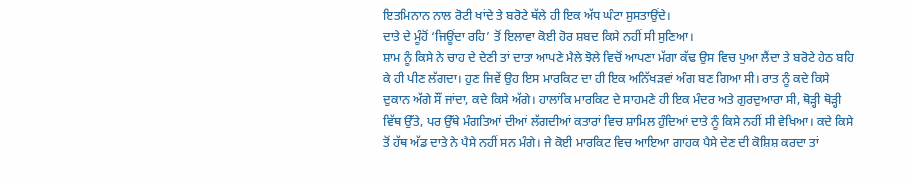ਇਤਮਿਨਾਨ ਨਾਲ ਰੋਟੀ ਖਾਂਦੇ ਤੇ ਬਰੋਟੇ ਥੱਲੇ ਹੀ ਇਕ ਅੱਧ ਘੰਟਾ ਸੁਸਤਾਉਂਦੇ।
ਦਾਤੇ ਦੇ ਮੂੰਹੋਂ ‘ਜਿਊਂਦਾ ਰਹਿ’ ਤੋਂ ਇਲਾਵਾ ਕੋਈ ਹੋਰ ਸ਼ਬਦ ਕਿਸੇ ਨਹੀਂ ਸੀ ਸੁਣਿਆ।
ਸ਼ਾਮ ਨੂੰ ਕਿਸੇ ਨੇ ਚਾਹ ਦੇ ਦੇਣੀ ਤਾਂ ਦਾਤਾ ਆਪਣੇ ਮੈਲੇ ਝੋਲੇ ਵਿਚੋਂ ਆਪਣਾ ਮੱਗਾ ਕੱਢ ਉਸ ਵਿਚ ਪੁਆ ਲੈਂਦਾ ਤੇ ਬਰੋਟੇ ਹੇਠ ਬਹਿ ਕੇ ਹੀ ਪੀਣ ਲੱਗਦਾ। ਹੁਣ ਜਿਵੇਂ ਉਹ ਇਸ ਮਾਰਕਿਟ ਦਾ ਹੀ ਇਕ ਅਨਿੱਖੜਵਾਂ ਅੰਗ ਬਣ ਗਿਆ ਸੀ। ਰਾਤ ਨੂੰ ਕਦੇ ਕਿਸੇ ਦੁਕਾਨ ਅੱਗੇ ਸੌਂ ਜਾਂਦਾ, ਕਦੇ ਕਿਸੇ ਅੱਗੇ। ਹਾਲਾਂਕਿ ਮਾਰਕਿਟ ਦੇ ਸਾਹਮਣੇ ਹੀ ਇਕ ਮੰਦਰ ਅਤੇ ਗੁਰਦੁਆਰਾ ਸੀ, ਥੋੜ੍ਹੀ ਥੋੜ੍ਹੀ ਵਿੱਥ ਉੱਤੇ, ਪਰ ਉੱਥੇ ਮੰਗਤਿਆਂ ਦੀਆਂ ਲੱਗਦੀਆਂ ਕਤਾਰਾਂ ਵਿਚ ਸ਼ਾਮਿਲ ਹੁੰਦਿਆਂ ਦਾਤੇ ਨੂੰ ਕਿਸੇ ਨਹੀਂ ਸੀ ਵੇਖਿਆ। ਕਦੇ ਕਿਸੇ ਤੋਂ ਹੱਥ ਅੱਡ ਦਾਤੇ ਨੇ ਪੈਸੇ ਨਹੀਂ ਸਨ ਮੰਗੇ। ਜੇ ਕੋਈ ਮਾਰਕਿਟ ਵਿਚ ਆਇਆ ਗਾਹਕ ਪੈਸੇ ਦੇਣ ਦੀ ਕੋਸ਼ਿਸ਼ ਕਰਦਾ ਤਾਂ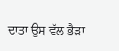ਦਾਤਾ ਉਸ ਵੱਲ ਭੈੜਾ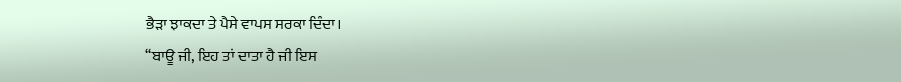ਭੈੜਾ ਝਾਕਦਾ ਤੇ ਪੈਸੇ ਵਾਪਸ ਸਰਕਾ ਦਿੰਦਾ।
‘‘ਬਾਊ ਜੀ, ਇਹ ਤਾਂ ਦਾਤਾ ਹੈ ਜੀ ਇਸ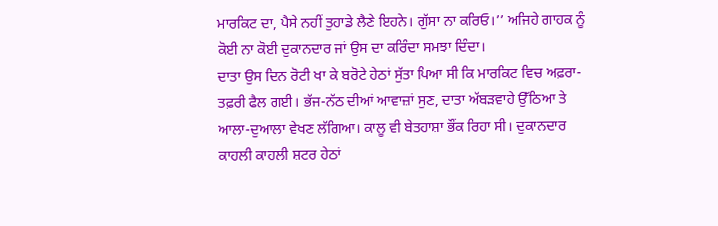ਮਾਰਕਿਟ ਦਾ, ਪੈਸੇ ਨਹੀਂ ਤੁਹਾਡੇ ਲੈਣੇ ਇਹਨੇ। ਗੁੱਸਾ ਨਾ ਕਰਿਓ।’’ ਅਜਿਹੇ ਗਾਹਕ ਨੂੰ ਕੋਈ ਨਾ ਕੋਈ ਦੁਕਾਨਦਾਰ ਜਾਂ ਉਸ ਦਾ ਕਰਿੰਦਾ ਸਮਝਾ ਦਿੰਦਾ।
ਦਾਤਾ ਉਸ ਦਿਨ ਰੋਟੀ ਖਾ ਕੇ ਬਰੋਟੇ ਹੇਠਾਂ ਸੁੱਤਾ ਪਿਆ ਸੀ ਕਿ ਮਾਰਕਿਟ ਵਿਚ ਅਫ਼ਰਾ-ਤਫ਼ਰੀ ਫੈਲ ਗਈ। ਭੱਜ-ਨੱਠ ਦੀਆਂ ਆਵਾਜ਼ਾਂ ਸੁਣ, ਦਾਤਾ ਅੱਬੜਵਾਹੇ ਉੱਠਿਆ ਤੇ ਆਲਾ-ਦੁਆਲਾ ਵੇਖਣ ਲੱਗਿਆ। ਕਾਲੂ ਵੀ ਬੇਤਹਾਸ਼ਾ ਭੌਂਕ ਰਿਹਾ ਸੀ। ਦੁਕਾਨਦਾਰ ਕਾਹਲੀ ਕਾਹਲੀ ਸ਼ਟਰ ਹੇਠਾਂ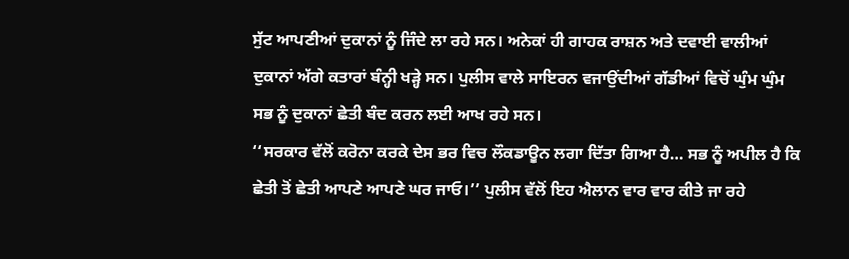ਸੁੱਟ ਆਪਣੀਆਂ ਦੁਕਾਨਾਂ ਨੂੰ ਜਿੰਦੇ ਲਾ ਰਹੇ ਸਨ। ਅਨੇਕਾਂ ਹੀ ਗਾਹਕ ਰਾਸ਼ਨ ਅਤੇ ਦਵਾਈ ਵਾਲੀਆਂ ਦੁਕਾਨਾਂ ਅੱਗੇ ਕਤਾਰਾਂ ਬੰਨ੍ਹੀ ਖੜ੍ਹੇ ਸਨ। ਪੁਲੀਸ ਵਾਲੇ ਸਾਇਰਨ ਵਜਾਉਂਦੀਆਂ ਗੱਡੀਆਂ ਵਿਚੋਂ ਘੁੰਮ ਘੁੰਮ ਸਭ ਨੂੰ ਦੁਕਾਨਾਂ ਛੇਤੀ ਬੰਦ ਕਰਨ ਲਈ ਆਖ ਰਹੇ ਸਨ।
‘‘ਸਰਕਾਰ ਵੱਲੋਂ ਕਰੋਨਾ ਕਰਕੇ ਦੇਸ ਭਰ ਵਿਚ ਲੌਕਡਾਊਨ ਲਗਾ ਦਿੱਤਾ ਗਿਆ ਹੈ… ਸਭ ਨੂੰ ਅਪੀਲ ਹੈ ਕਿ ਛੇਤੀ ਤੋਂ ਛੇਤੀ ਆਪਣੇ ਆਪਣੇ ਘਰ ਜਾਓ।’’ ਪੁਲੀਸ ਵੱਲੋਂ ਇਹ ਐਲਾਨ ਵਾਰ ਵਾਰ ਕੀਤੇ ਜਾ ਰਹੇ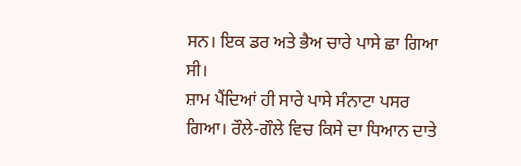ਸਨ। ਇਕ ਡਰ ਅਤੇ ਭੈਅ ਚਾਰੇ ਪਾਸੇ ਛਾ ਗਿਆ ਸੀ।
ਸ਼ਾਮ ਪੈਂਦਿਆਂ ਹੀ ਸਾਰੇ ਪਾਸੇ ਸੰਨਾਟਾ ਪਸਰ ਗਿਆ। ਰੌਲੇ-ਗੌਲੇ ਵਿਚ ਕਿਸੇ ਦਾ ਧਿਆਨ ਦਾਤੇ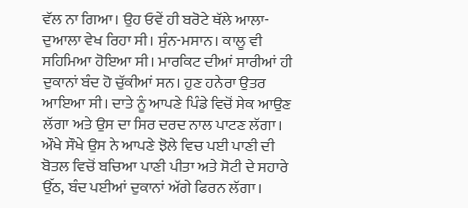ਵੱਲ ਨਾ ਗਿਆ। ਉਹ ਓਵੇਂ ਹੀ ਬਰੋਟੇ ਥੱਲੇ ਆਲਾ-ਦੁਆਲਾ ਵੇਖ ਰਿਹਾ ਸੀ। ਸੁੰਨ-ਮਸਾਨ। ਕਾਲੂ ਵੀ ਸਹਿਮਿਆ ਹੋਇਆ ਸੀ। ਮਾਰਕਿਟ ਦੀਆਂ ਸਾਰੀਆਂ ਹੀ ਦੁਕਾਨਾਂ ਬੰਦ ਹੋ ਚੁੱਕੀਆਂ ਸਨ। ਹੁਣ ਹਨੇਰਾ ਉਤਰ ਆਇਆ ਸੀ। ਦਾਤੇ ਨੂੰ ਆਪਣੇ ਪਿੰਡੇ ਵਿਚੋਂ ਸੇਕ ਆਉਣ ਲੱਗਾ ਅਤੇ ਉਸ ਦਾ ਸਿਰ ਦਰਦ ਨਾਲ ਪਾਟਣ ਲੱਗਾ। ਔਖੇ ਸੌਖੇ ਉਸ ਨੇ ਆਪਣੇ ਝੋਲੇ ਵਿਚ ਪਈ ਪਾਣੀ ਦੀ ਬੋਤਲ ਵਿਚੋਂ ਬਚਿਆ ਪਾਣੀ ਪੀਤਾ ਅਤੇ ਸੋਟੀ ਦੇ ਸਹਾਰੇ ਉੱਠ, ਬੰਦ ਪਈਆਂ ਦੁਕਾਨਾਂ ਅੱਗੇ ਫਿਰਨ ਲੱਗਾ।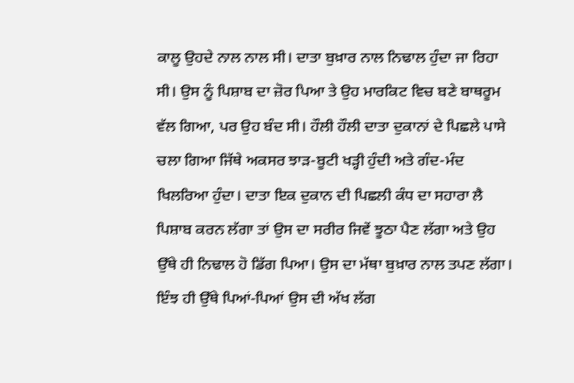ਕਾਲੂ ਉਹਦੇ ਨਾਲ ਨਾਲ ਸੀ। ਦਾਤਾ ਬੁਖ਼ਾਰ ਨਾਲ ਨਿਢਾਲ ਹੁੰਦਾ ਜਾ ਰਿਹਾ ਸੀ। ਉਸ ਨੂੰ ਪਿਸ਼ਾਬ ਦਾ ਜ਼ੋਰ ਪਿਆ ਤੇ ਉਹ ਮਾਰਕਿਟ ਵਿਚ ਬਣੇ ਬਾਥਰੂਮ ਵੱਲ ਗਿਆ, ਪਰ ਉਹ ਬੰਦ ਸੀ। ਹੌਲੀ ਹੌਲੀ ਦਾਤਾ ਦੁਕਾਨਾਂ ਦੇ ਪਿਛਲੇ ਪਾਸੇ ਚਲਾ ਗਿਆ ਜਿੱਥੇ ਅਕਸਰ ਝਾੜ-ਬੂਟੀ ਖੜ੍ਹੀ ਹੁੰਦੀ ਅਤੇ ਗੰਦ-ਮੰਦ ਖਿਲਰਿਆ ਹੁੰਦਾ। ਦਾਤਾ ਇਕ ਦੁਕਾਨ ਦੀ ਪਿਛਲੀ ਕੰਧ ਦਾ ਸਹਾਰਾ ਲੈ ਪਿਸ਼ਾਬ ਕਰਨ ਲੱਗਾ ਤਾਂ ਉਸ ਦਾ ਸਰੀਰ ਜਿਵੇਂ ਝੂਠਾ ਪੈਣ ਲੱਗਾ ਅਤੇ ਉਹ ਉੱਥੇ ਹੀ ਨਿਢਾਲ ਹੋ ਡਿੱਗ ਪਿਆ। ਉਸ ਦਾ ਮੱਥਾ ਬੁਖ਼ਾਰ ਨਾਲ ਤਪਣ ਲੱਗਾ। ਇੰਝ ਹੀ ਉੱਥੇ ਪਿਆਂ-ਪਿਆਂ ਉਸ ਦੀ ਅੱਖ ਲੱਗ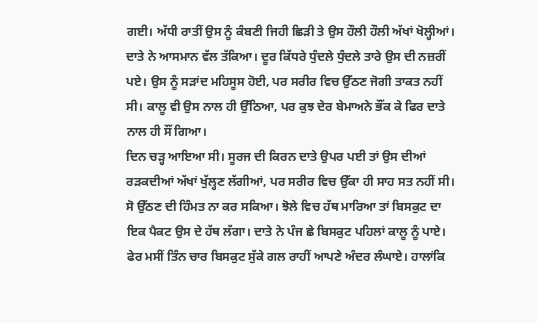ਗਈ। ਅੱਧੀ ਰਾਤੀਂ ਉਸ ਨੂੰ ਕੰਬਣੀ ਜਿਹੀ ਛਿੜੀ ਤੇ ਉਸ ਹੌਲੀ ਹੌਲੀ ਅੱਖਾਂ ਖੋਲ੍ਹੀਆਂ। ਦਾਤੇ ਨੇ ਆਸਮਾਨ ਵੱਲ ਤੱਕਿਆ। ਦੂਰ ਕਿੱਧਰੇ ਧੁੰਦਲੇ ਧੁੰਦਲੇ ਤਾਰੇ ਉਸ ਦੀ ਨਜ਼ਰੀਂ ਪਏ। ਉਸ ਨੂੰ ਸੜਾਂਦ ਮਹਿਸੂਸ ਹੋਈ, ਪਰ ਸਰੀਰ ਵਿਚ ਉੱਠਣ ਜੋਗੀ ਤਾਕਤ ਨਹੀਂ ਸੀ। ਕਾਲੂ ਵੀ ਉਸ ਨਾਲ ਹੀ ਉੱਠਿਆ, ਪਰ ਕੁਝ ਦੇਰ ਬੇਮਾਅਨੇ ਭੌਂਕ ਕੇ ਫਿਰ ਦਾਤੇ ਨਾਲ ਹੀ ਸੌਂ ਗਿਆ।
ਦਿਨ ਚੜ੍ਹ ਆਇਆ ਸੀ। ਸੂਰਜ ਦੀ ਕਿਰਨ ਦਾਤੇ ਉਪਰ ਪਈ ਤਾਂ ਉਸ ਦੀਆਂ ਰੜਕਦੀਆਂ ਅੱਖਾਂ ਖੁੱਲ੍ਹਣ ਲੱਗੀਆਂ, ਪਰ ਸਰੀਰ ਵਿਚ ਉੱਕਾ ਹੀ ਸਾਹ ਸਤ ਨਹੀਂ ਸੀ। ਸੋ ਉੱਠਣ ਦੀ ਹਿੰਮਤ ਨਾ ਕਰ ਸਕਿਆ। ਝੋਲੇ ਵਿਚ ਹੱਥ ਮਾਰਿਆ ਤਾਂ ਬਿਸਕੁਟ ਦਾ ਇਕ ਪੈਕਟ ਉਸ ਦੇ ਹੱਥ ਲੱਗਾ। ਦਾਤੇ ਨੇ ਪੰਜ ਛੇ ਬਿਸਕੁਟ ਪਹਿਲਾਂ ਕਾਲੂ ਨੂੰ ਪਾਏ। ਫੇਰ ਮਸੀਂ ਤਿੰਨ ਚਾਰ ਬਿਸਕੁਟ ਸੁੱਕੇ ਗਲ ਰਾਹੀਂ ਆਪਣੇ ਅੰਦਰ ਲੰਘਾਏ। ਹਾਲਾਂਕਿ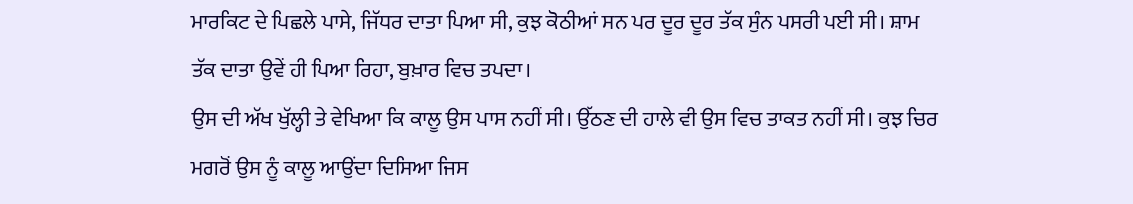ਮਾਰਕਿਟ ਦੇ ਪਿਛਲੇ ਪਾਸੇ, ਜਿੱਧਰ ਦਾਤਾ ਪਿਆ ਸੀ, ਕੁਝ ਕੋਠੀਆਂ ਸਨ ਪਰ ਦੂਰ ਦੂਰ ਤੱਕ ਸੁੰਨ ਪਸਰੀ ਪਈ ਸੀ। ਸ਼ਾਮ ਤੱਕ ਦਾਤਾ ਉਵੇਂ ਹੀ ਪਿਆ ਰਿਹਾ, ਬੁਖ਼ਾਰ ਵਿਚ ਤਪਦਾ।
ਉਸ ਦੀ ਅੱਖ ਖੁੱਲ੍ਹੀ ਤੇ ਵੇਖਿਆ ਕਿ ਕਾਲੂ ਉਸ ਪਾਸ ਨਹੀਂ ਸੀ। ਉੱਠਣ ਦੀ ਹਾਲੇ ਵੀ ਉਸ ਵਿਚ ਤਾਕਤ ਨਹੀਂ ਸੀ। ਕੁਝ ਚਿਰ ਮਗਰੋਂ ਉਸ ਨੂੰ ਕਾਲੂ ਆਉਂਦਾ ਦਿਸਿਆ ਜਿਸ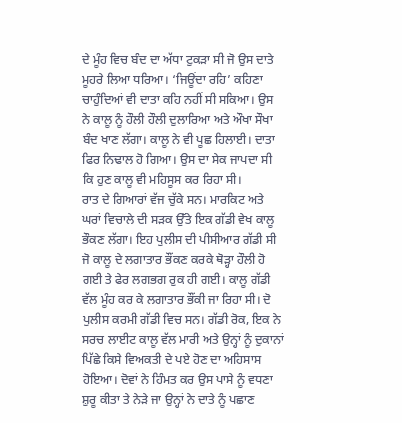ਦੇ ਮੂੰਹ ਵਿਚ ਬੰਦ ਦਾ ਅੱਧਾ ਟੁਕੜਾ ਸੀ ਜੋ ਉਸ ਦਾਤੇ ਮੂਹਰੇ ਲਿਆ ਧਰਿਆ। ‘ਜਿਊਂਦਾ ਰਹਿ’ ਕਹਿਣਾ ਚਾਹੁੰਦਿਆਂ ਵੀ ਦਾਤਾ ਕਹਿ ਨਹੀਂ ਸੀ ਸਕਿਆ। ਉਸ ਨੇ ਕਾਲੂ ਨੂੰ ਹੌਲੀ ਹੌਲੀ ਦੁਲਾਰਿਆ ਅਤੇ ਔਖਾ ਸੌਖਾ ਬੰਦ ਖਾਣ ਲੱਗਾ। ਕਾਲੂ ਨੇ ਵੀ ਪੂਛ ਹਿਲਾਈ। ਦਾਤਾ ਫਿਰ ਨਿਢਾਲ ਹੋ ਗਿਆ। ਉਸ ਦਾ ਸੇਕ ਜਾਪਦਾ ਸੀ ਕਿ ਹੁਣ ਕਾਲੂ ਵੀ ਮਹਿਸੂਸ ਕਰ ਰਿਹਾ ਸੀ।
ਰਾਤ ਦੇ ਗਿਆਰਾਂ ਵੱਜ ਚੁੱਕੇ ਸਨ। ਮਾਰਕਿਟ ਅਤੇ ਘਰਾਂ ਵਿਚਾਲੇ ਦੀ ਸੜਕ ਉੱਤੇ ਇਕ ਗੱਡੀ ਵੇਖ ਕਾਲੂ ਭੌਕਣ ਲੱਗਾ। ਇਹ ਪੁਲੀਸ ਦੀ ਪੀਸੀਆਰ ਗੱਡੀ ਸੀ ਜੋ ਕਾਲੂ ਦੇ ਲਗਾਤਾਰ ਭੌਂਕਣ ਕਰਕੇ ਥੋੜ੍ਹਾ ਹੌਲੀ ਹੋ ਗਈ ਤੇ ਫੇਰ ਲਗਭਗ ਰੁਕ ਹੀ ਗਈ। ਕਾਲੂ ਗੱਡੀ ਵੱਲ ਮੂੰਹ ਕਰ ਕੇ ਲਗਾਤਾਰ ਭੌਂਕੀ ਜਾ ਰਿਹਾ ਸੀ। ਦੋ ਪੁਲੀਸ ਕਰਮੀ ਗੱਡੀ ਵਿਚ ਸਨ। ਗੱਡੀ ਰੋਕ, ਇਕ ਨੇ ਸਰਚ ਲਾਈਟ ਕਾਲੂ ਵੱਲ ਮਾਰੀ ਅਤੇ ਉਨ੍ਹਾਂ ਨੂੰ ਦੁਕਾਨਾਂ ਪਿੱਛੇ ਕਿਸੇ ਵਿਅਕਤੀ ਦੇ ਪਏ ਹੋਣ ਦਾ ਅਹਿਸਾਸ ਹੋਇਆ। ਦੋਵਾਂ ਨੇ ਹਿੰਮਤ ਕਰ ਉਸ ਪਾਸੇ ਨੂੰ ਵਧਣਾ ਸ਼ੁਰੂ ਕੀਤਾ ਤੇ ਨੇੜੇ ਜਾ ਉਨ੍ਹਾਂ ਨੇ ਦਾਤੇ ਨੂੰ ਪਛਾਣ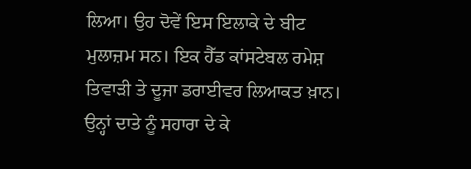ਲਿਆ। ਉਹ ਦੋਵੇਂ ਇਸ ਇਲਾਕੇ ਦੇ ਬੀਟ ਮੁਲਾਜ਼ਮ ਸਨ। ਇਕ ਹੈੱਡ ਕਾਂਸਟੇਬਲ ਰਮੇਸ਼ ਤਿਵਾੜੀ ਤੇ ਦੂਜਾ ਡਰਾਈਵਰ ਲਿਆਕਤ ਖ਼ਾਨ। ਉਨ੍ਹਾਂ ਦਾਤੇ ਨੂੰ ਸਹਾਰਾ ਦੇ ਕੇ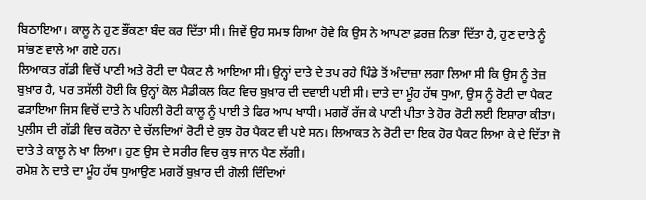ਬਿਠਾਇਆ। ਕਾਲੂ ਨੇ ਹੁਣ ਭੌਂਕਣਾ ਬੰਦ ਕਰ ਦਿੱਤਾ ਸੀ। ਜਿਵੇਂ ਉਹ ਸਮਝ ਗਿਆ ਹੋਵੇ ਕਿ ਉਸ ਨੇ ਆਪਣਾ ਫ਼ਰਜ਼ ਨਿਭਾ ਦਿੱਤਾ ਹੈ, ਹੁਣ ਦਾਤੇ ਨੂੰ ਸਾਂਭਣ ਵਾਲੇ ਆ ਗਏ ਹਨ।
ਲਿਆਕਤ ਗੱਡੀ ਵਿਚੋਂ ਪਾਣੀ ਅਤੇ ਰੋਟੀ ਦਾ ਪੈਕਟ ਲੈ ਆਇਆ ਸੀ। ਉਨ੍ਹਾਂ ਦਾਤੇ ਦੇ ਤਪ ਰਹੇ ਪਿੰਡੇ ਤੋਂ ਅੰਦਾਜ਼ਾ ਲਗਾ ਲਿਆ ਸੀ ਕਿ ਉਸ ਨੂੰ ਤੇਜ਼ ਬੁਖ਼ਾਰ ਹੈ, ਪਰ ਤਸੱਲੀ ਹੋਈ ਕਿ ਉਨ੍ਹਾਂ ਕੋਲ ਮੈਡੀਕਲ ਕਿਟ ਵਿਚ ਬੁਖ਼ਾਰ ਦੀ ਦਵਾਈ ਪਈ ਸੀ। ਦਾਤੇ ਦਾ ਮੂੰਹ ਹੱਥ ਧੁਆ, ਉਸ ਨੂੰ ਰੋਟੀ ਦਾ ਪੈਕਟ ਫੜਾਇਆ ਜਿਸ ਵਿਚੋਂ ਦਾਤੇ ਨੇ ਪਹਿਲੀ ਰੋਟੀ ਕਾਲੂ ਨੂੰ ਪਾਈ ਤੇ ਫਿਰ ਆਪ ਖਾਧੀ। ਮਗਰੋਂ ਰੱਜ ਕੇ ਪਾਣੀ ਪੀਤਾ ਤੇ ਹੋਰ ਰੋਟੀ ਲਈ ਇਸ਼ਾਰਾ ਕੀਤਾ। ਪੁਲੀਸ ਦੀ ਗੱਡੀ ਵਿਚ ਕਰੋਨਾ ਦੇ ਚੱਲਦਿਆਂ ਰੋਟੀ ਦੇ ਕੁਝ ਹੋਰ ਪੈਕਟ ਵੀ ਪਏ ਸਨ। ਲਿਆਕਤ ਨੇ ਰੋਟੀ ਦਾ ਇਕ ਹੋਰ ਪੈਕਟ ਲਿਆ ਕੇ ਦੇ ਦਿੱਤਾ ਜੋ ਦਾਤੇ ਤੇ ਕਾਲੂ ਨੇ ਖਾ ਲਿਆ। ਹੁਣ ਉਸ ਦੇ ਸਰੀਰ ਵਿਚ ਕੁਝ ਜਾਨ ਪੈਣ ਲੱਗੀ।
ਰਮੇਸ਼ ਨੇ ਦਾਤੇ ਦਾ ਮੂੰਹ ਹੱਥ ਧੁਆਉਣ ਮਗਰੋਂ ਬੁਖ਼ਾਰ ਦੀ ਗੋਲੀ ਦਿੰਦਿਆਂ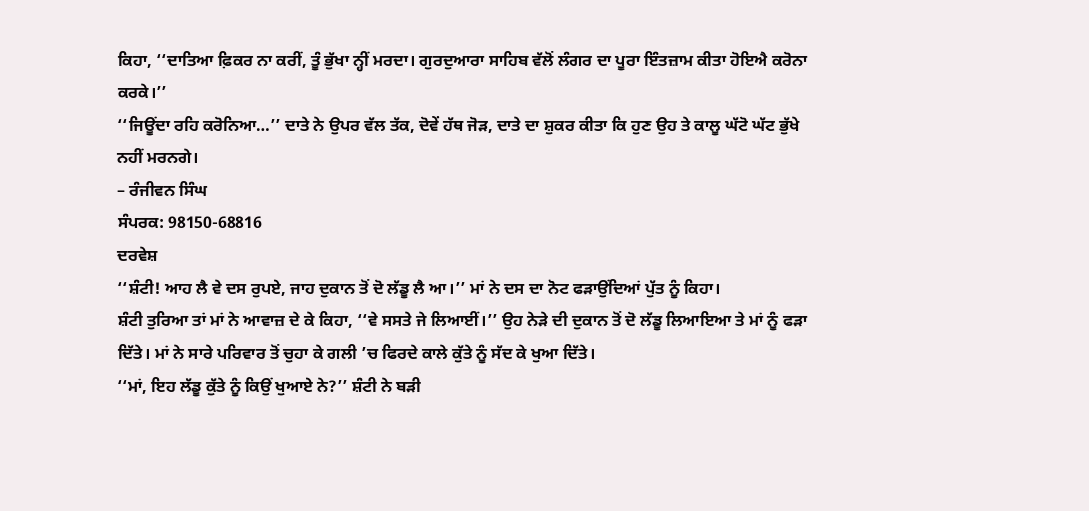ਕਿਹਾ, ‘‘ਦਾਤਿਆ ਫ਼ਿਕਰ ਨਾ ਕਰੀਂ, ਤੂੰ ਭੁੱਖਾ ਨ੍ਹੀਂ ਮਰਦਾ। ਗੁਰਦੁਆਰਾ ਸਾਹਿਬ ਵੱਲੋਂ ਲੰਗਰ ਦਾ ਪੂਰਾ ਇੰਤਜ਼ਾਮ ਕੀਤਾ ਹੋਇਐ ਕਰੋਨਾ ਕਰਕੇ।’’
‘‘ਜਿਊਂਦਾ ਰਹਿ ਕਰੋਨਿਆ…’’ ਦਾਤੇ ਨੇ ਉਪਰ ਵੱਲ ਤੱਕ, ਦੋਵੇਂ ਹੱਥ ਜੋੜ, ਦਾਤੇ ਦਾ ਸ਼ੁਕਰ ਕੀਤਾ ਕਿ ਹੁਣ ਉਹ ਤੇ ਕਾਲੂ ਘੱਟੋ ਘੱਟ ਭੁੱਖੇ ਨਹੀਂ ਮਰਨਗੇ।
– ਰੰਜੀਵਨ ਸਿੰਘ
ਸੰਪਰਕ: 98150-68816
ਦਰਵੇਸ਼
‘‘ਸ਼ੰਟੀ! ਆਹ ਲੈ ਵੇ ਦਸ ਰੁਪਏ, ਜਾਹ ਦੁਕਾਨ ਤੋਂ ਦੋ ਲੱਡੂ ਲੈ ਆ।’’ ਮਾਂ ਨੇ ਦਸ ਦਾ ਨੋਟ ਫੜਾਉਂਦਿਆਂ ਪੁੱਤ ਨੂੰ ਕਿਹਾ।
ਸ਼ੰਟੀ ਤੁਰਿਆ ਤਾਂ ਮਾਂ ਨੇ ਆਵਾਜ਼ ਦੇ ਕੇ ਕਿਹਾ, ‘‘ਵੇ ਸਸਤੇ ਜੇ ਲਿਆਈਂ।’’ ਉਹ ਨੇੜੇ ਦੀ ਦੁਕਾਨ ਤੋਂ ਦੋ ਲੱਡੂ ਲਿਆਇਆ ਤੇ ਮਾਂ ਨੂੰ ਫੜਾ ਦਿੱਤੇ। ਮਾਂ ਨੇ ਸਾਰੇ ਪਰਿਵਾਰ ਤੋਂ ਚੁਹਾ ਕੇ ਗਲੀ ’ਚ ਫਿਰਦੇ ਕਾਲੇ ਕੁੱਤੇ ਨੂੰ ਸੱਦ ਕੇ ਖੁਆ ਦਿੱਤੇ।
‘‘ਮਾਂ, ਇਹ ਲੱਡੂ ਕੁੱਤੇ ਨੂੰ ਕਿਉਂ ਖੁਆਏ ਨੇ?’’ ਸ਼ੰਟੀ ਨੇ ਬੜੀ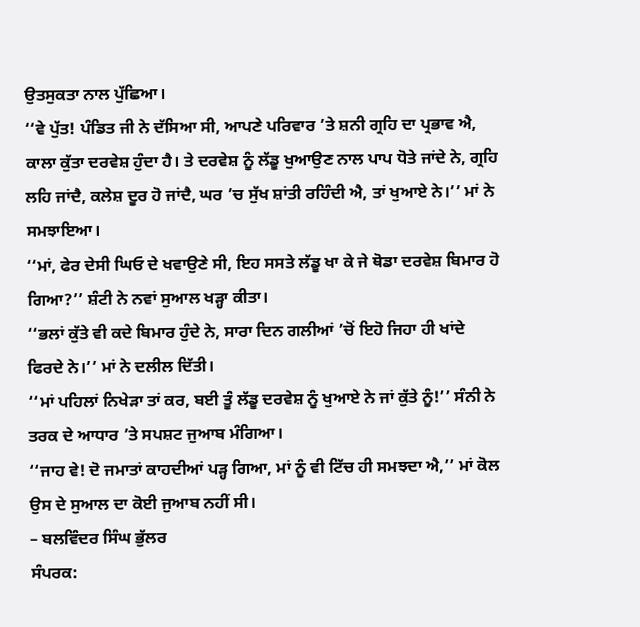ਉਤਸੁਕਤਾ ਨਾਲ ਪੁੱਛਿਆ।
‘‘ਵੇ ਪੁੱਤ! ਪੰਡਿਤ ਜੀ ਨੇ ਦੱਸਿਆ ਸੀ, ਆਪਣੇ ਪਰਿਵਾਰ ’ਤੇ ਸ਼ਨੀ ਗ੍ਰਹਿ ਦਾ ਪ੍ਰਭਾਵ ਐ, ਕਾਲਾ ਕੁੱਤਾ ਦਰਵੇਸ਼ ਹੁੰਦਾ ਹੈ। ਤੇ ਦਰਵੇਸ਼ ਨੂੰ ਲੱਡੂ ਖੁਆਉਣ ਨਾਲ ਪਾਪ ਧੋਤੇ ਜਾਂਦੇ ਨੇ, ਗ੍ਰਹਿ ਲਹਿ ਜਾਂਦੈ, ਕਲੇਸ਼ ਦੂਰ ਹੋ ਜਾਂਦੈ, ਘਰ ’ਚ ਸੁੱਖ ਸ਼ਾਂਤੀ ਰਹਿੰਦੀ ਐ, ਤਾਂ ਖੁਆਏ ਨੇ।’’ ਮਾਂ ਨੇ ਸਮਝਾਇਆ।
‘‘ਮਾਂ, ਫੇਰ ਦੇਸੀ ਘਿਓ ਦੇ ਖਵਾਉਣੇ ਸੀ, ਇਹ ਸਸਤੇ ਲੱਡੂ ਖਾ ਕੇ ਜੇ ਥੋਡਾ ਦਰਵੇਸ਼ ਬਿਮਾਰ ਹੋ ਗਿਆ?’’ ਸ਼ੰਟੀ ਨੇ ਨਵਾਂ ਸੁਆਲ ਖੜ੍ਹਾ ਕੀਤਾ।
‘‘ਭਲਾਂ ਕੁੱਤੇ ਵੀ ਕਦੇ ਬਿਮਾਰ ਹੁੰਦੇ ਨੇ, ਸਾਰਾ ਦਿਨ ਗਲੀਆਂ ’ਚੋਂ ਇਹੋ ਜਿਹਾ ਹੀ ਖਾਂਦੇ ਫਿਰਦੇ ਨੇ।’’ ਮਾਂ ਨੇ ਦਲੀਲ ਦਿੱਤੀ।
‘‘ਮਾਂ ਪਹਿਲਾਂ ਨਿਖੇੜਾ ਤਾਂ ਕਰ, ਬਈ ਤੂੰ ਲੱਡੂ ਦਰਵੇਸ਼ ਨੂੰ ਖੁਆਏ ਨੇ ਜਾਂ ਕੁੱਤੇ ਨੂੰ!’’ ਸੰਨੀ ਨੇ ਤਰਕ ਦੇ ਆਧਾਰ ’ਤੇ ਸਪਸ਼ਟ ਜੁਆਬ ਮੰਗਿਆ।
‘‘ਜਾਹ ਵੇ! ਦੋ ਜਮਾਤਾਂ ਕਾਹਦੀਆਂ ਪੜ੍ਹ ਗਿਆ, ਮਾਂ ਨੂੰ ਵੀ ਟਿੱਚ ਹੀ ਸਮਝਦਾ ਐ,’’ ਮਾਂ ਕੋਲ ਉਸ ਦੇ ਸੁਆਲ ਦਾ ਕੋਈ ਜੁਆਬ ਨਹੀਂ ਸੀ।
– ਬਲਵਿੰਦਰ ਸਿੰਘ ਭੁੱਲਰ
ਸੰਪਰਕ: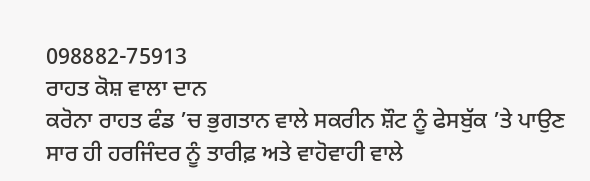098882-75913
ਰਾਹਤ ਕੋਸ਼ ਵਾਲਾ ਦਾਨ
ਕਰੋਨਾ ਰਾਹਤ ਫੰਡ ’ਚ ਭੁਗਤਾਨ ਵਾਲੇ ਸਕਰੀਨ ਸ਼ੌਟ ਨੂੰ ਫੇਸਬੁੱਕ ’ਤੇ ਪਾਉਣ ਸਾਰ ਹੀ ਹਰਜਿੰਦਰ ਨੂੰ ਤਾਰੀਫ਼ ਅਤੇ ਵਾਹੋਵਾਹੀ ਵਾਲੇ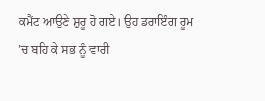ਕਮੈਂਟ ਆਉਣੇ ਸ਼ੁਰੂ ਹੋ ਗਏ। ਉਹ ਡਰਾਇੰਗ ਰੂਮ ’ਚ ਬਹਿ ਕੇ ਸਭ ਨੂੰ ਵਾਰੀ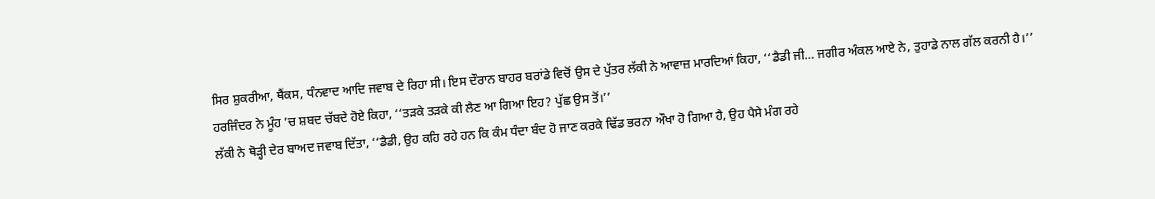ਸਿਰ ਸ਼ੁਕਰੀਆ, ਥੈਂਕਸ, ਧੰਨਵਾਦ ਆਦਿ ਜਵਾਬ ਦੇ ਰਿਹਾ ਸੀ। ਇਸ ਦੌਰਾਨ ਬਾਹਰ ਬਰਾਂਡੇ ਵਿਚੋਂ ਉਸ ਦੇ ਪੁੱਤਰ ਲੱਕੀ ਨੇ ਆਵਾਜ਼ ਮਾਰਦਿਆਂ ਕਿਹਾ, ‘‘ਡੈਡੀ ਜੀ… ਜਗੀਰ ਅੰਕਲ ਆਏ ਨੇ, ਤੁਹਾਡੇ ਨਾਲ ਗੱਲ ਕਰਨੀ ਹੈ।’’
ਹਰਜਿੰਦਰ ਨੇ ਮੂੰਹ ’ਚ ਸ਼ਬਦ ਚੱਬਦੇ ਹੋਏ ਕਿਹਾ, ‘‘ਤੜਕੇ ਤੜਕੇ ਕੀ ਲੈਣ ਆ ਗਿਆ ਇਹ? ਪੁੱਛ ਉਸ ਤੋਂ।’’
ਲੱਕੀ ਨੇ ਥੋੜ੍ਹੀ ਦੇਰ ਬਾਅਦ ਜਵਾਬ ਦਿੱਤਾ, ‘‘ਡੈਡੀ, ਉਹ ਕਹਿ ਰਹੇ ਹਨ ਕਿ ਕੰਮ ਧੰਦਾ ਬੰਦ ਹੋ ਜਾਣ ਕਰਕੇ ਢਿੱਡ ਭਰਨਾ ਔਖਾ ਹੋ ਗਿਆ ਹੈ, ਉਹ ਪੈਸੇ ਮੰਗ ਰਹੇ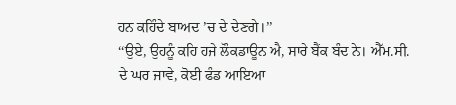ਹਨ ਕਹਿੰਦੇ ਬਾਅਦ ’ਚ ਦੇ ਦੇਣਗੇ।’’
‘‘ਉਏ, ਉਹਨੂੰ ਕਹਿ ਹਜੇ ਲੌਕਡਾਊਨ ਐ, ਸਾਰੇ ਬੈਂਕ ਬੰਦ ਨੇ। ਐੱਮ.ਸੀ. ਦੇ ਘਰ ਜਾਵੇ, ਕੋਈ ਫੰਡ ਆਇਆ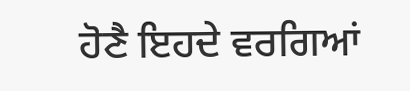ਹੋਣੈ ਇਹਦੇ ਵਰਗਿਆਂ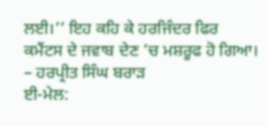ਲਈ।’’ ਇਹ ਕਹਿ ਕੇ ਹਰਜਿੰਦਰ ਫਿਰ ਕਮੈਂਟਸ ਦੇ ਜਵਾਬ ਦੇਣ ’ਚ ਮਸ਼ਰੂਫ ਹੋ ਗਿਆ।
– ਹਰਪ੍ਰੀਤ ਸਿੰਘ ਬਰਾੜ
ਈ-ਮੇਲ: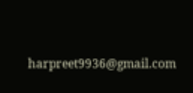harpreet9936@gmail.com